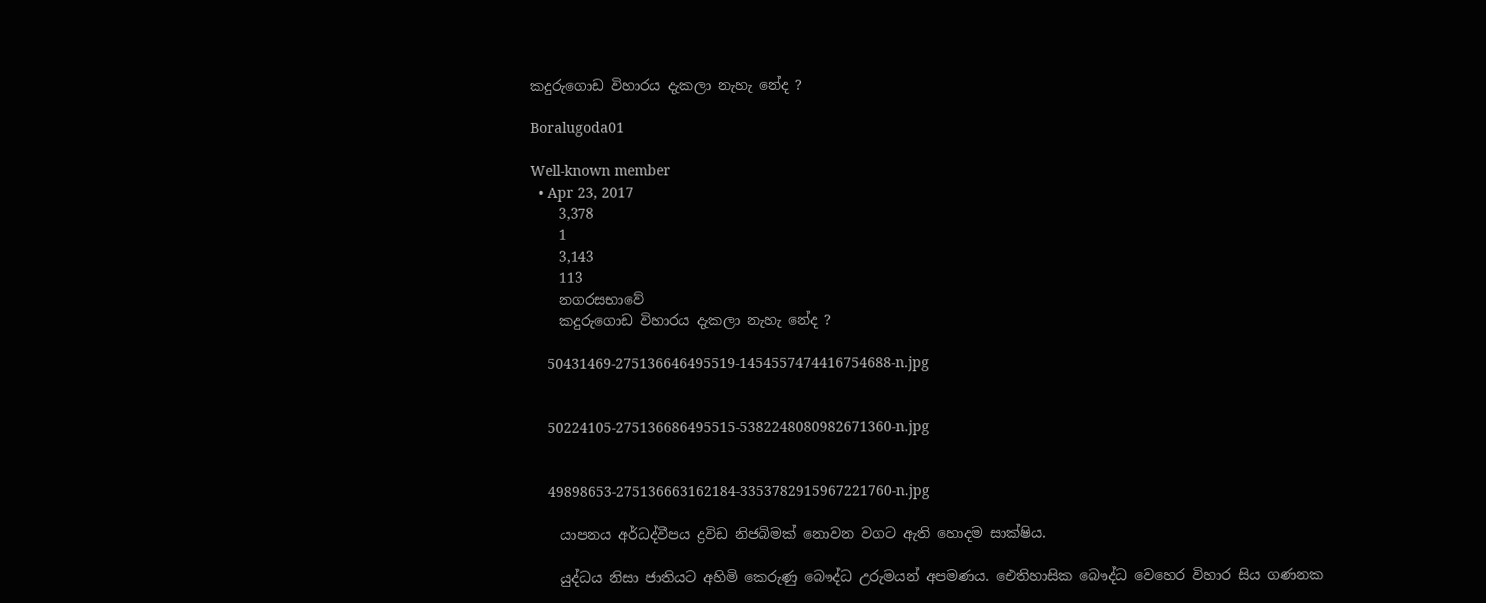කදුරුගොඩ විහාරය දැකලා නැහැ නේද ?

Boralugoda01

Well-known member
  • Apr 23, 2017
    3,378
    1
    3,143
    113
    නගරසභාවේ
    කදුරුගොඩ විහාරය දැකලා නැහැ නේද ?

    50431469-275136646495519-1454557474416754688-n.jpg


    50224105-275136686495515-5382248080982671360-n.jpg


    49898653-275136663162184-3353782915967221760-n.jpg

    යාපනය අර්ධද්වීපය ද්‍රවිඩ නිජබිමක් නොවන වගට ඇති හොදම සාක්ෂිය.

    යුද්ධය නිසා ජාතියට අහිමි කෙරුණු බෞද්ධ උරුමයන් අපමණය. ඓතිහාසික බෞද්ධ වෙහෙර විහාර සිය ගණනක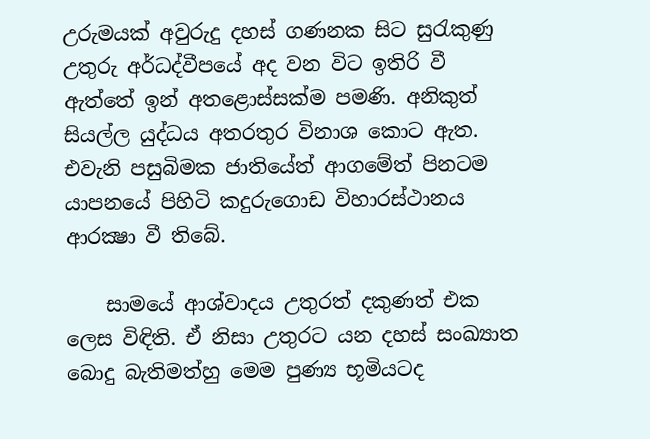උරුමයක්‌ අවුරුදු දහස්‌ ගණනක සිට සුරැකුණු උතුරු අර්ධද්වීපයේ අද වන විට ඉතිරි වී ඇත්තේ ඉන් අතළොස්‌සක්‌ම පමණි. අනිකුත් සියල්ල යුද්ධය අතරතුර විනාශ කොට ඇත. එවැනි පසුබිමක ජාතියේත් ආගමේත් පිනටම යාපනයේ පිහිටි කදුරුගොඩ විහාරස්‌ථානය ආරක්‍ෂා වී තිබේ.

    සාමයේ ආශ්වාදය උතුරත් දකුණත් එක ලෙස විඳිති. ඒ නිසා උතුරට යන දහස්‌ සංඛ්‍යාත බොදු බැතිමත්හු මෙම පුණ්‍ය භූමියටද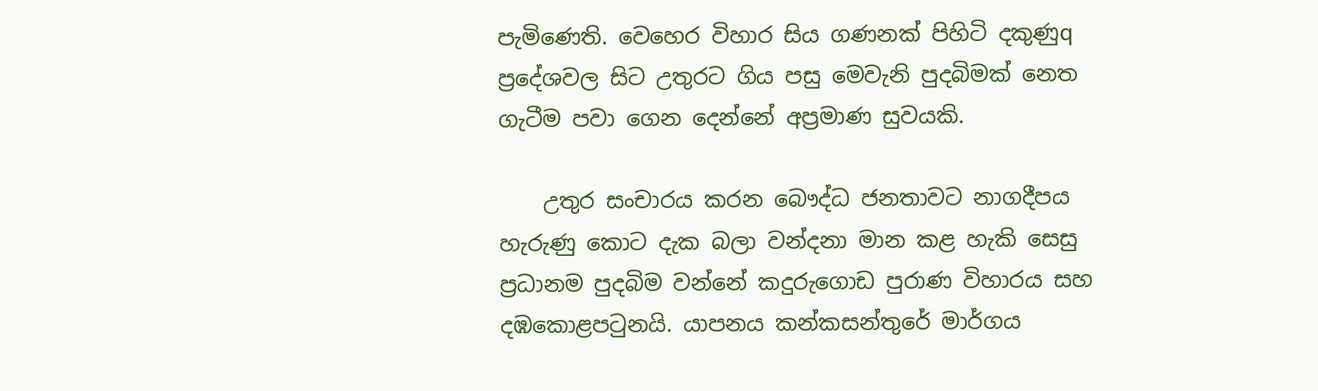පැමිණෙති. වෙහෙර විහාර සිය ගණනක්‌ පිහිටි දකුණුq ප්‍රදේශවල සිට උතුරට ගිය පසු මෙවැනි පුදබිමක්‌ නෙත ගැටීම පවා ගෙන දෙන්නේ අප්‍රමාණ සුවයකි.

    උතුර සංචාරය කරන බෞද්ධ ජනතාවට නාගදීපය හැරුණු කොට දැක බලා වන්දනා මාන කළ හැකි සෙසු ප්‍රධානම පුදබිම වන්නේ කදුරුගොඩ පුරාණ විහාරය සහ දඹකොළපටුනයි. යාපනය කන්කසන්තුරේ මාර්ගය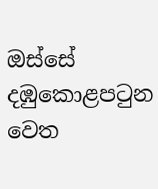ඔස්‌සේ දඹුකොළපටුන වෙත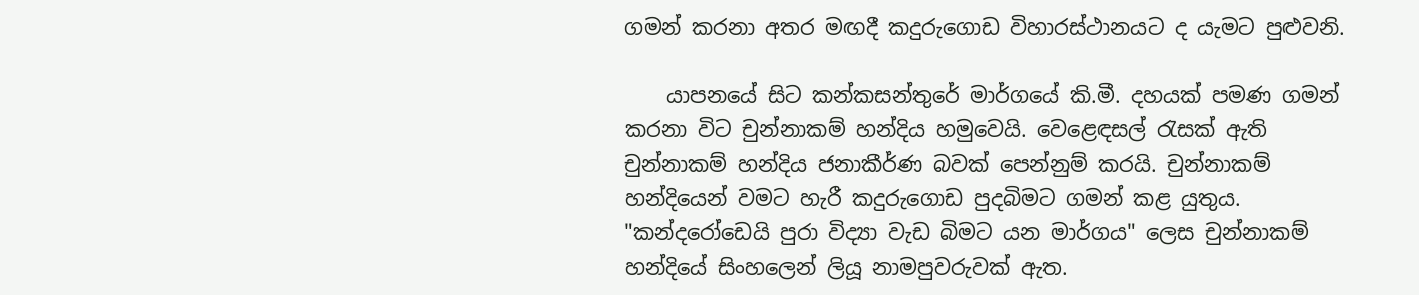ගමන් කරනා අතර මඟදී කදුරුගොඩ විහාරස්‌ථානයට ද යැමට පුළුවනි.

    යාපනයේ සිට කන්කසන්තුරේ මාර්ගයේ කි.මී. දහයක්‌ පමණ ගමන් කරනා විට චුන්නාකම් හන්දිය හමුවෙයි. වෙළෙඳසල් රැසක්‌ ඇති චුන්නාකම් හන්දිය ජනාකීර්ණ බවක්‌ පෙන්නුම් කරයි. චුන්නාකම් හන්දියෙන් වමට හැරී කදුරුගොඩ පුදබිමට ගමන් කළ යුතුය. "කන්දරෝඩෙයි පුරා විද්‍යා වැඩ බිමට යන මාර්ගය" ලෙස චුන්නාකම් හන්දියේ සිංහලෙන් ලියූ නාමපුවරුවක්‌ ඇත.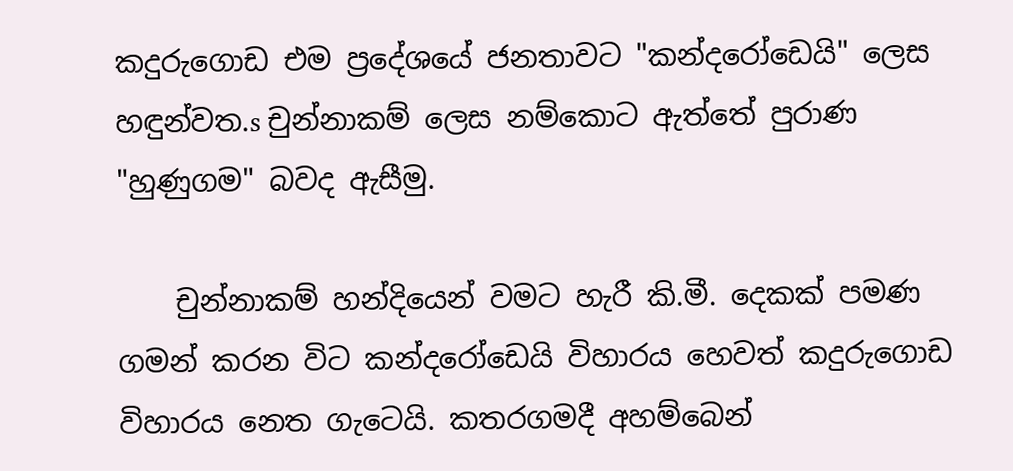කදුරුගොඩ එම ප්‍රදේශයේ ජනතාවට "කන්දරෝඩෙයි" ලෙස හඳුන්වත.s චුන්නාකම් ලෙස නම්කොට ඇත්තේ පුරාණ "හුණුගම" බවද ඇසීමු.

    චුන්නාකම් හන්දියෙන් වමට හැරී කි.මී. දෙකක්‌ පමණ ගමන් කරන විට කන්දරෝඩෙයි විහාරය හෙවත් කදුරුගොඩ විහාරය නෙත ගැටෙයි. කතරගමදී අහම්බෙන්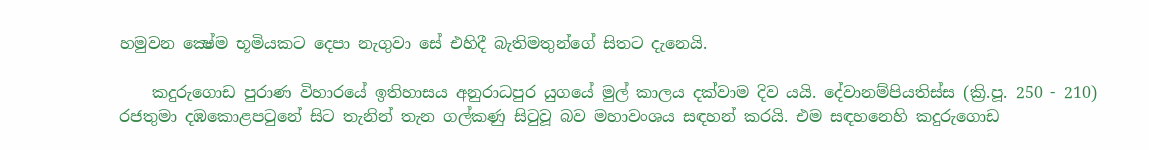හමුවන ක්‍ෂේම භූමියකට දෙපා නැගුවා සේ එහිදී බැතිමතුන්ගේ සිතට දැනෙයි.

    කදුරුගොඩ පුරාණ විහාරයේ ඉතිහාසය අනුරාධපුර යුගයේ මුල් කාලය දක්‌වාම දිව යයි. දේවානම්පියතිස්‌ස (ක්‍රි.පූ. 250 - 210) රජතුමා දඹකොළපටුනේ සිට තැනින් තැන ගල්කණු සිටුවූ බව මහාවංශය සඳහන් කරයි. එම සඳහනෙහි කදුරුගොඩ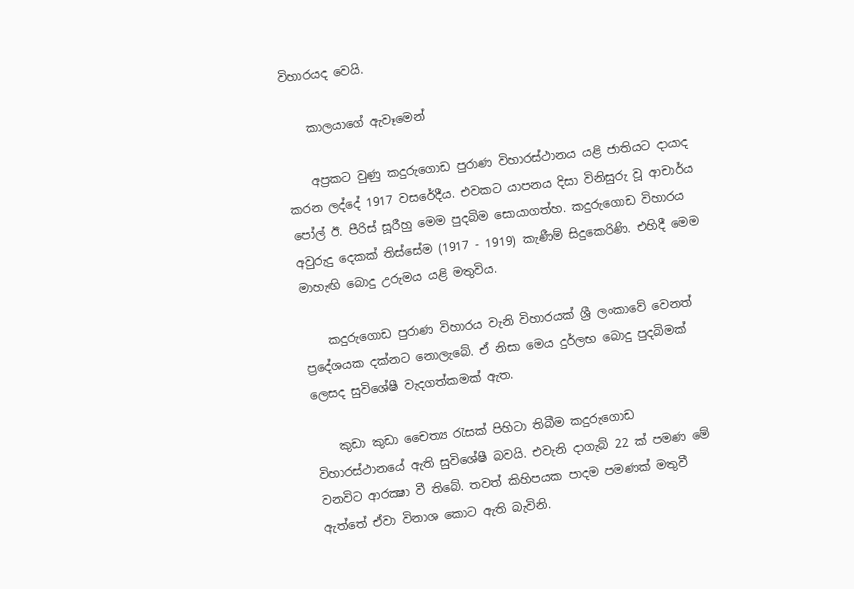විහාරයද වෙයි.

    කාලයාගේ ඇවෑමෙන්

    අප්‍රකට වුණු කදුරුගොඩ පුරාණ විහාරස්‌ථානය යළි ජාතියට දායාද කරන ලද්දේ 1917 වසරේදීය. එවකට යාපනය දිසා විනිසුරු වූ ආචාර්ය පෝල් ඊ. පීරිස්‌ සූරීහු මෙම පුදබිම සොයාගත්හ. කදුරුගොඩ විහාරය අවුරුදු දෙකක්‌ තිස්‌සේම (1917 - 1919) කැණීම් සිදුකෙරිණි. එහිදී මෙම මාහැඟි බොදු උරුමය යළි මතුවිය.

    කදුරුගොඩ පුරාණ විහාරය වැනි විහාරයක්‌ ශ්‍රී ලංකාවේ වෙනත් ප්‍රදේශයක දක්‌නට නොලැබේ. ඒ නිසා මෙය දුර්ලභ බොදු පුදබිමක්‌ ලෙසද සුවිශේෂී වැදගත්කමක්‌ ඇත.

    කුඩා කුඩා චෛත්‍ය රැසක්‌ පිහිටා තිබීම කදුරුගොඩ විහාරස්‌ථානයේ ඇති සුවිශේෂී බවයි. එවැනි දාගැබ් 22 ක්‌ පමණ මේ වනවිට ආරක්‍ෂා වී තිබේ. තවත් කිහිපයක පාදම පමණක්‌ මතුවී ඇත්තේ ඒවා විනාශ කොට ඇති බැවිනි.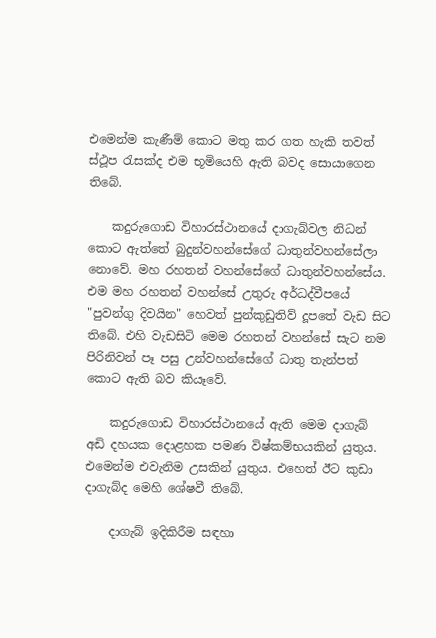එමෙන්ම කැණීම් කොට මතු කර ගත හැකි තවත් ස්‌ථූප රැසක්‌ද එම භූමියෙහි ඇති බවද සොයාගෙන තිබේ.

    කදුරුගොඩ විහාරස්‌ථානයේ දාගැබ්වල නිධන් කොට ඇත්තේ බුදුන්වහන්සේගේ ධාතුන්වහන්සේලා නොවේ. මහ රහතන් වහන්සේගේ ධාතුන්වහන්සේය. එම මහ රහතන් වහන්සේ උතුරු අර්ධද්වීපයේ "පුවන්ගු දිවයින" හෙවත් පුන්කුඩුතිව් දූපතේ වැඩ සිට තිබේ. එහි වැඩසිටි මෙම රහතන් වහන්සේ සැට නම පිරිනිවන් පෑ පසු උන්වහන්සේගේ ධාතු තැන්පත් කොට ඇති බව කියෑවේ.

    කදුරුගොඩ විහාරස්‌ථානයේ ඇති මෙම දාගැබ් අඩි දහයක දොළහක පමණ විෂ්කම්භයකින් යුතුය. එමෙන්ම එවැනිම උසකින් යුතුය. එහෙත් ඊට කුඩා දාගැබ්ද මෙහි ශේෂවී තිබේ.

    දාගැබ් ඉදිකිරීම සඳහා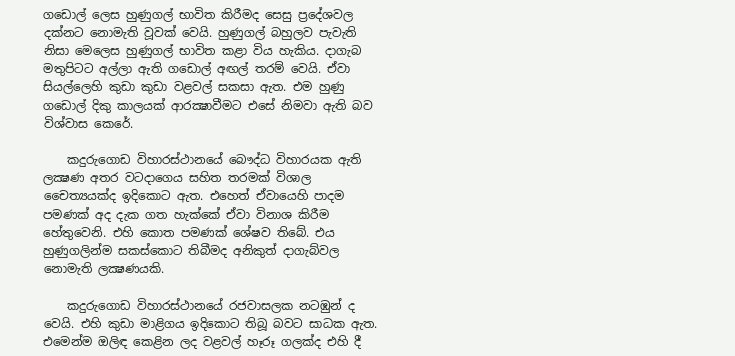ගඩොල් ලෙස හුණුගල් භාවිත කිරීමද සෙසු ප්‍රදේශවල දක්‌නට නොමැති වූවක්‌ වෙයි. හුණුගල් බහුලව පැවැති නිසා මෙලෙස හුණුගල් භාවිත කළා විය හැකිය. දාගැබ මතුපිටට අල්ලා ඇති ගඩොල් අඟල් තරම් වෙයි. ඒවා සියල්ලෙහි කුඩා කුඩා වළවල් සකසා ඇත. එම හුණු ගඩොල් දිකු කාලයක්‌ ආරක්‍ෂාවීමට එසේ නිමවා ඇති බව විශ්වාස කෙරේ.

    කදුරුගොඩ විහාරස්‌ථානයේ බෞද්ධ විහාරයක ඇති ලක්‍ෂණ අතර වටදාගෙය සහිත තරමක්‌ විශාල චෛත්‍යයක්‌ද ඉදිකොට ඇත. එහෙත් ඒවායෙහි පාදම පමණක්‌ අද දැක ගත හැක්‌කේ ඒවා විනාශ කිරීම හේතුවෙනි. එහි කොත පමණක්‌ ශේෂව තිබේ. එය හුණුගලින්ම සකස්‌කොට තිබීමද අනිකුත් දාගැබ්වල නොමැති ලක්‍ෂණයකි.

    කදුරුගොඩ විහාරස්‌ථානයේ රජවාසලක නටඹුන් ද වෙයි. එහි කුඩා මාළිගය ඉදිකොට තිබූ බවට සාධක ඇත. එමෙන්ම ඔලිඳ කෙළින ලද වළවල් හෑරූ ගලක්‌ද එහි දී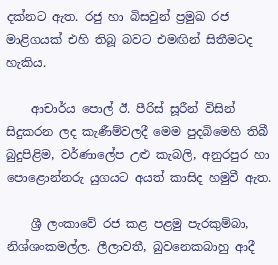දක්‌නට ඇත. රජු හා බිසවුන් ප්‍රමුඛ රජ මාළිගයක්‌ එහි තිබූ බවට එමඟින් සිතීමටද හැකිය.

    ආචාර්ය පොල් ඊ. පීරිස්‌ සූරීන් විසින් සිදුකරන ලද කැණීම්වලදී මෙම පුදබිමෙහි තිබී බුදුපිළිම, වර්ණාලේප උළු කැබලි, අනුරපුර හා පොළොන්නරු යුගයට අයත් කාසිද හමුවී ඇත.

    ශ්‍රී ලංකාවේ රජ කළ පළමු පැරකුම්බා, නිශ්ශංකමල්ල. ලීලාවතී, බුවනෙකබාහු ආදී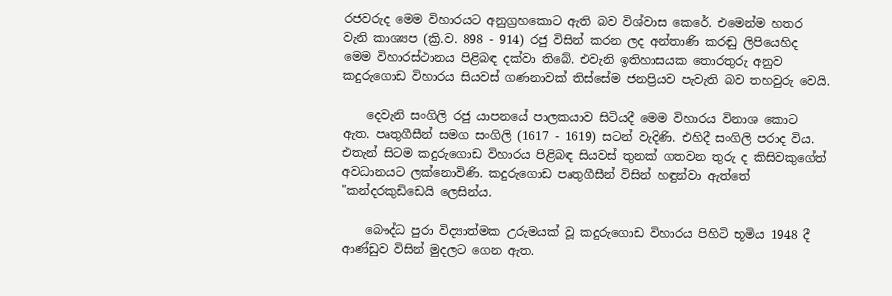රජවරුද මෙම විහාරයට අනුග්‍රහකොට ඇති බව විශ්වාස කෙරේ. එමෙන්ම හතර වැනි කාශ්‍යප (ක්‍රි.ව. 898 - 914) රජු විසින් කරන ලද අන්තාණි කරඬු ලිපියෙහිද මෙම විහාරස්‌ථානය පිළිබඳ දක්‌වා තිබේ. එවැනි ඉතිහාසයක තොරතුරු අනුව කදුරුගොඩ විහාරය සියවස්‌ ගණනාවක්‌ තිස්‌සේම ජනප්‍රියව පැවැති බව තහවුරු වෙයි.

    දෙවැනි සංගිලි රජු යාපනයේ පාලකයාව සිටියදී මෙම විහාරය විනාශ කොට ඇත. පෘතුගීසීන් සමග සංගිලි (1617 - 1619) සටන් වැදිණි. එහිදී සංගිලි පරාද විය. එතැන් සිටම කදුරුගොඩ විහාරය පිළිබඳ සියවස්‌ තුනක්‌ ගතවන තුරු ද කිසිවකුගේත් අවධානයට ලක්‌නොවිණි. කදුරුගොඩ පෘතුගීසීන් විසින් හඳුන්වා ඇත්තේ "කන්දරකුඩිඩෙයි ලෙසින්ය.

    බෞද්ධ පුරා විද්‍යාත්මක උරුමයක්‌ වූ කදුරුගොඩ විහාරය පිහිටි භූමිය 1948 දී ආණ්‌ඩුව විසින් මුදලට ගෙන ඇත.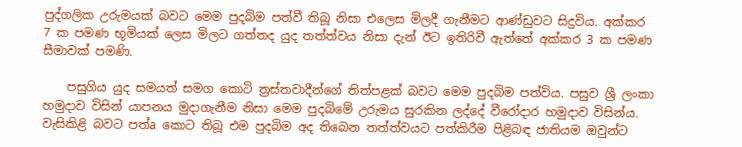පුද්ගලික උරුමයක්‌ බවට මෙම පුදබිම පත්වී තිබූ නිසා එලෙස මිලදී ගැනීමට ආණ්‌ඩුවට සිදුවිය. අක්‌කර 7 ක පමණ භූමියක්‌ ලෙස මිලට ගත්තද යුද තත්ත්වය නිසා දැන් ඊට ඉතිරිවී ඇත්තේ අක්‌කර 3 ක පමණ සීමාවක්‌ පමණි.

    පසුගිය යුද සමයත් සමග කොටි ත්‍රස්‌තවාදීන්ගේ තිත්පළක්‌ බවට මෙම පුදබිම පත්විය. පසුව ශ්‍රී ලංකා හමුදාව විසින් යාපනය මුදාගැනීම නිසා මෙම පුදබිමේ උරුමය සුරකින ලද්දේ වීරෝදාර හමුදාව විසින්ය. වැසිකිළි බවට පත්a කොට තිබූ එම පුදබිම අද තිබෙන තත්ත්වයට පත්කිරීම පිළිබඳ ජාතියම ඔවුන්ට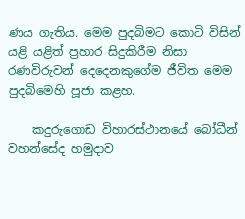ණය ගැතිය. මෙම පුදබිමට කොටි විසින් යළි යළිත් ප්‍රහාර සිදුකිරීම නිසා රණවිරුවන් දෙදෙනකුගේම ජීවිත මෙම පුදබිමෙහි පූජා කළහ.

    කදුරුගොඩ විහාරස්‌ථානයේ බෝධීන් වහන්සේද හමුදාව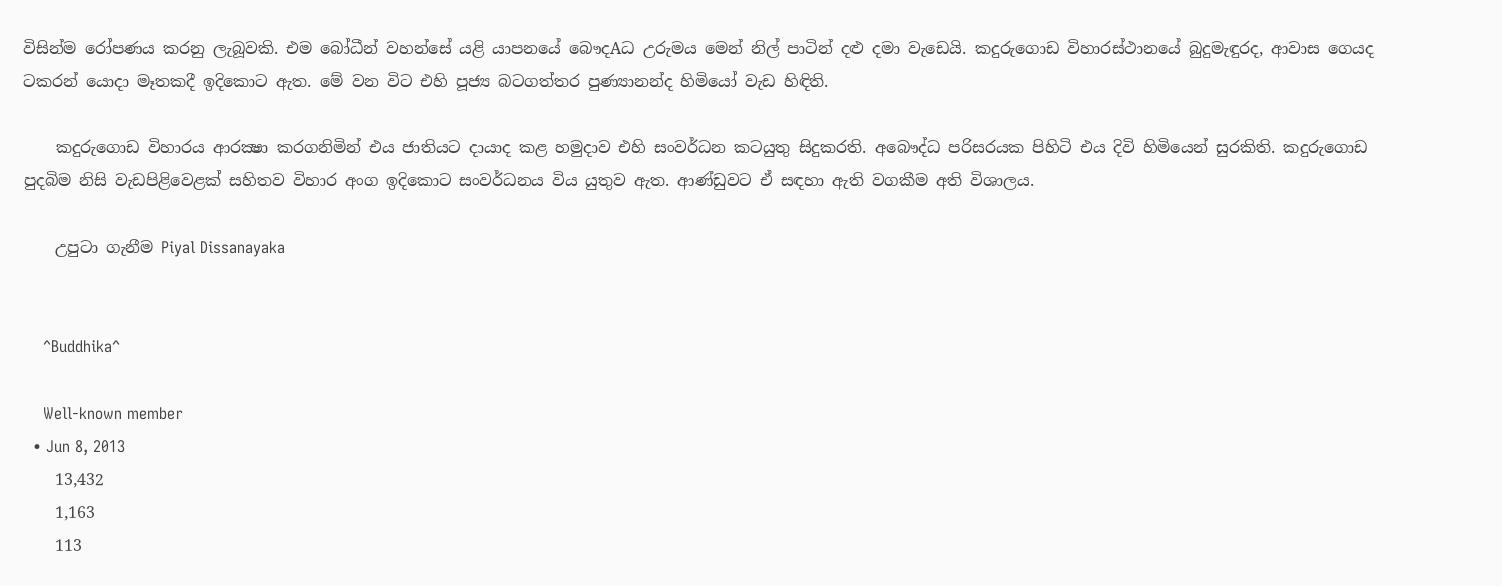විසින්ම රෝපණය කරනු ලැබූවකි. එම බෝධීන් වහන්සේ යළි යාපනයේ බෞදAධ උරුමය මෙන් නිල් පාටින් දළු දමා වැඩෙයි. කදුරුගොඩ විහාරස්‌ථානයේ බුදුමැඳුරද, ආවාස ගෙයද ටකරන් යොදා මෑතකදී ඉදිකොට ඇත. මේ වන විට එහි පූජ්‍ය බටගත්තර පුණ්‍යානන්ද හිමියෝ වැඩ හිඳිති.

    කදුරුගොඩ විහාරය ආරක්‍ෂා කරගනිමින් එය ජාතියට දායාද කළ හමුදාව එහි සංවර්ධන කටයුතු සිදුකරති. අබෞද්ධ පරිසරයක පිහිටි එය දිවි හිමියෙන් සුරකිති. කදුරුගොඩ පුදබිම නිසි වැඩපිළිවෙළක්‌ සහිතව විහාර අංග ඉදිකොට සංවර්ධනය විය යුතුව ඇත. ආණ්‌ඩුවට ඒ සඳහා ඇති වගකීම අති විශාලය.

    උපුටා ගැනීම Piyal Dissanayaka


    ^Buddhika^

    Well-known member
  • Jun 8, 2013
    13,432
    1,163
    113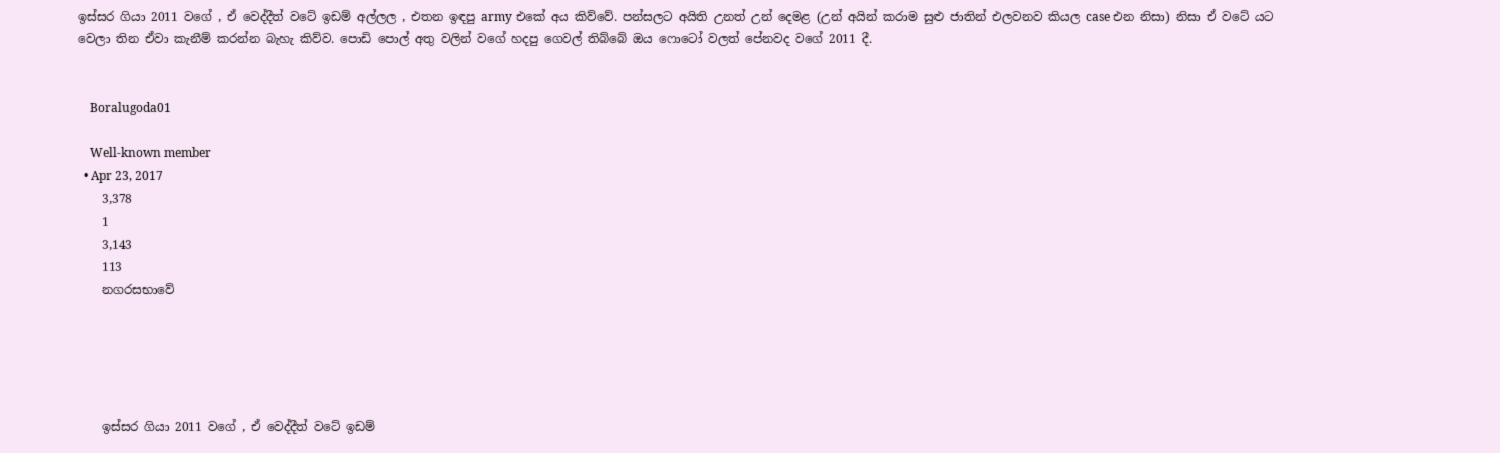ඉස්සර ගියා 2011 වගේ , ඒ වෙද්දීත් වටේ ඉඩම් අල්ලල , එතන ඉඳපු army එකේ අය කිව්වේ. පන්සලට අයිති උනත් උන් දෙමළ (උන් අයින් කරාම සුළු ජාතින් එලවනව කියල case එන නිසා) නිසා ඒ වටේ යට වෙලා තින ඒවා කැනීම් කරන්න බැහැ කිව්ව. පොඩි පොල් අතු වලින් වගේ හදපු ගෙවල් තිබ්බේ ඔය ෆොටෝ වලත් පේනවද වගේ 2011 දී.


    Boralugoda01

    Well-known member
  • Apr 23, 2017
    3,378
    1
    3,143
    113
    නගරසභාවේ





    ඉස්සර ගියා 2011 වගේ , ඒ වෙද්දීත් වටේ ඉඩම්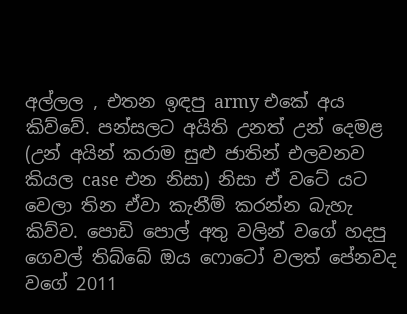අල්ලල , එතන ඉඳපු army එකේ අය කිව්වේ. පන්සලට අයිති උනත් උන් දෙමළ (උන් අයින් කරාම සුළු ජාතින් එලවනව කියල case එන නිසා) නිසා ඒ වටේ යට වෙලා තින ඒවා කැනීම් කරන්න බැහැ කිව්ව. පොඩි පොල් අතු වලින් වගේ හදපු ගෙවල් තිබ්බේ ඔය ෆොටෝ වලත් පේනවද වගේ 2011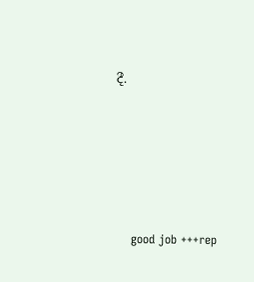දී.





    good job +++rep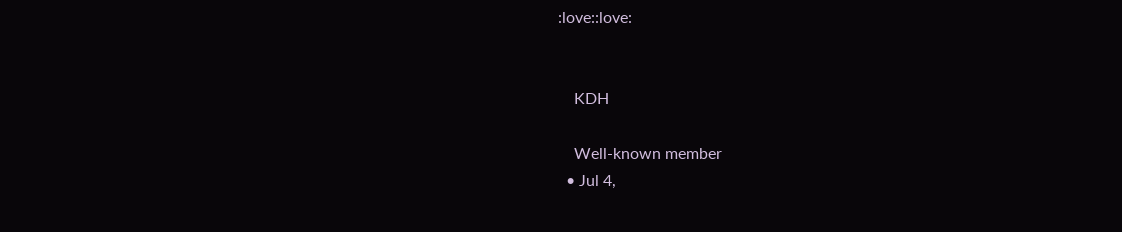:love::love:


    KDH

    Well-known member
  • Jul 4,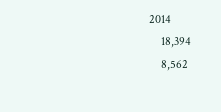2014
    18,394
    8,562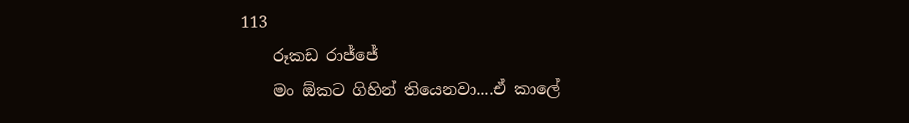113
    රූකඩ රාජ්ජේ
    මං ඕකට ගිහින් තියෙනවා....ඒ කාලේ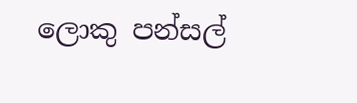ලොකු පන්සල්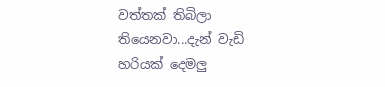වත්තක් තිබිලා තියෙනවා...දැන් වැඩි හරියක් දෙමලු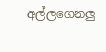අල්ලගෙනලු